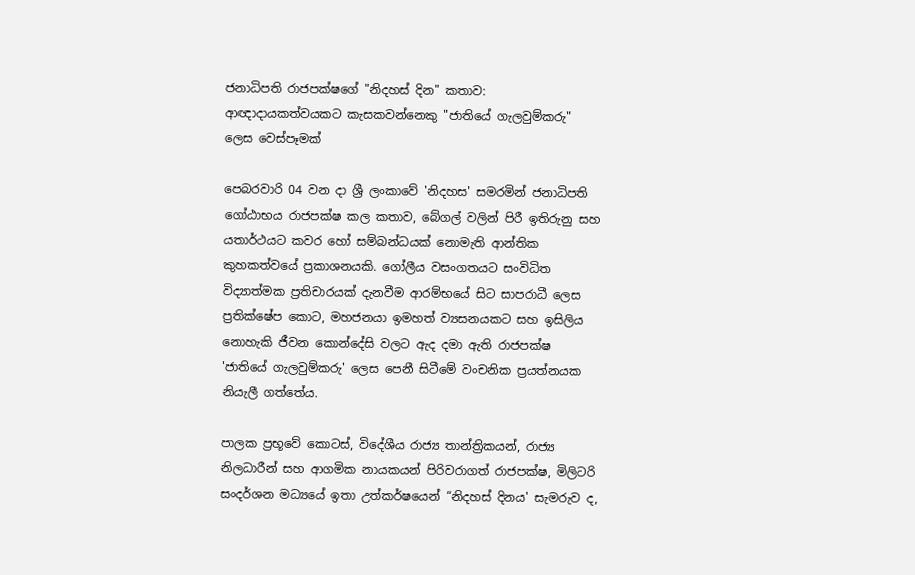ජනාධිපති රාජපක්ෂගේ "නිදහස් දින" කතාව: ආඥාදායකත්වයකට කැසකවන්නෙකු "ජාතියේ ගැලවුම්කරු" ලෙස වෙස්පෑමක්

පෙබරවාරි 04 වන දා ශ්‍රී ලංකාවේ 'නිදහස' සමරමින් ජනාධිපති ගෝඨාභය රාජපක්ෂ කල කතාව, බේගල් වලින් පිරී ඉතිරුනු සහ යතාර්ථයට කවර හෝ සම්බන්ධයක් නොමැති ආන්තික කුහකත්වයේ ප්‍රකාශනයකි. ගෝලීය වසංගතයට සංවිධිත විද්‍යාත්මක ප්‍රතිචාරයක් දැනවීම ආරම්භයේ සිට සාපරාධී ලෙස ප්‍රතික්ෂේප කොට, මහජනයා ඉමහත් ව්‍යසනයකට සහ ඉසිලිය නොහැකි ජීවන කොන්දේසි වලට ඇද දමා ඇති රාජපක්ෂ 'ජාතියේ ගැලවුම්කරු' ලෙස පෙනී සිටීමේ වංචනික ප්‍රයත්නයක නියැලී ගත්තේය.

පාලක ප්‍රභූවේ කොටස්, විදේශීය රාජ්‍ය තාන්ත්‍රිකයන්, රාජ්‍ය නිලධාරීන් සහ ආගමික නායකයන් පිරිවරාගත් රාජපක්ෂ, මිලිටරි සංදර්ශන මධ්‍යයේ ඉතා උත්කර්ෂයෙන් “නිදහස් දිනය' සැමරුව ද,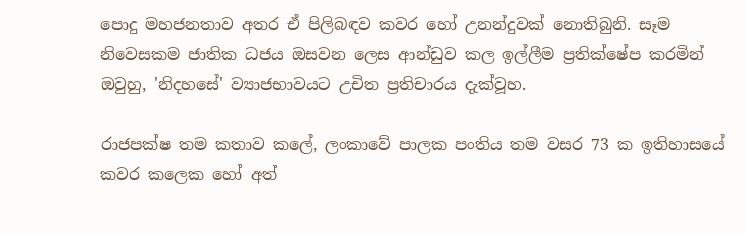පොදු මහජනතාව අතර ඒ පිලිබඳව කවර හෝ උනන්දුවක් නොතිබුනි. සෑම නිවෙසකම ජාතික ධජය ඔසවන ලෙස ආන්ඩුව කල ඉල්ලීම ප්‍රතික්ෂේප කරමින් ඔවුහු, 'නිදහසේ' ව්‍යාජභාවයට උචිත ප්‍රතිචාරය දැක්වූහ.

රාජපක්ෂ තම කතාව කලේ, ලංකාවේ පාලක පංතිය තම වසර 73 ක ඉතිහාසයේ කවර කලෙක හෝ අත්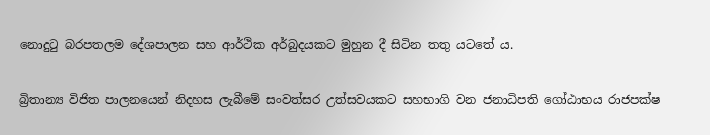නොදුටු බරපතලම දේශපාලන සහ ආර්ථික අර්බුදයකට මුහුන දී සිටින තතු යටතේ ය.

බ්‍රිතාන්‍ය විජිත පාලනයෙන් නිදහස ලැබීමේ සංවත්සර උත්සවයකට සහභාගි වන ජනාධිපති ගෝඨාභය රාජපක්ෂ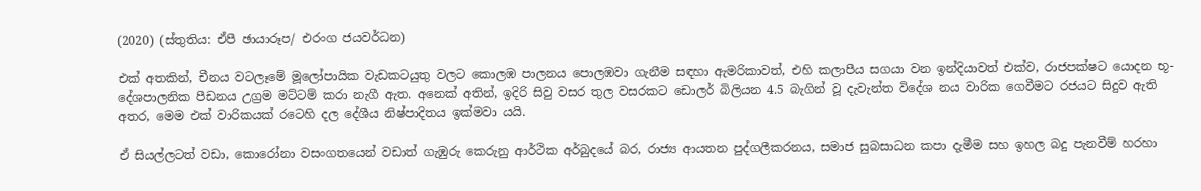(2020) (ස්තුතිය: ඒපී ඡායාරූප/ එරංග ජයවර්ධන)

එක් අතකින්, චීනය වටලෑමේ මූලෝපායික වැඩකටයුතු වලට කොලඹ පාලනය පොලඹවා ගැනීම සඳහා ඇමරිකාවත්, එහි කලාපීය සගයා වන ඉන්දියාවත් එක්ව, රාජපක්ෂට යොදන භූ-දේශපාලනික පීඩනය උග්‍රම මට්ටම් කරා නැගී ඇත. අනෙක් අතින්, ඉදිරි සිවු වසර තුල වසරකට ඩොලර් බිලියන 4.5 බැගින් වූ දැවැන්ත විදේශ නය වාරික ගෙවීමට රජයට සිදුව ඇති අතර, මෙම එක් වාරිකයක් රටෙහි දල දේශීය නිෂ්පාදිතය ඉක්මවා යයි.

ඒ සියල්ලටත් වඩා, කොරෝනා වසංගතයෙන් වඩාත් ගැඹුරු කෙරුනු ආර්ථික අර්බුදයේ බර, රාජ්‍ය ආයතන පුද්ගලීකරනය, සමාජ සුබසාධන කපා දැමීම සහ ඉහල බදු පැනවීම් හරහා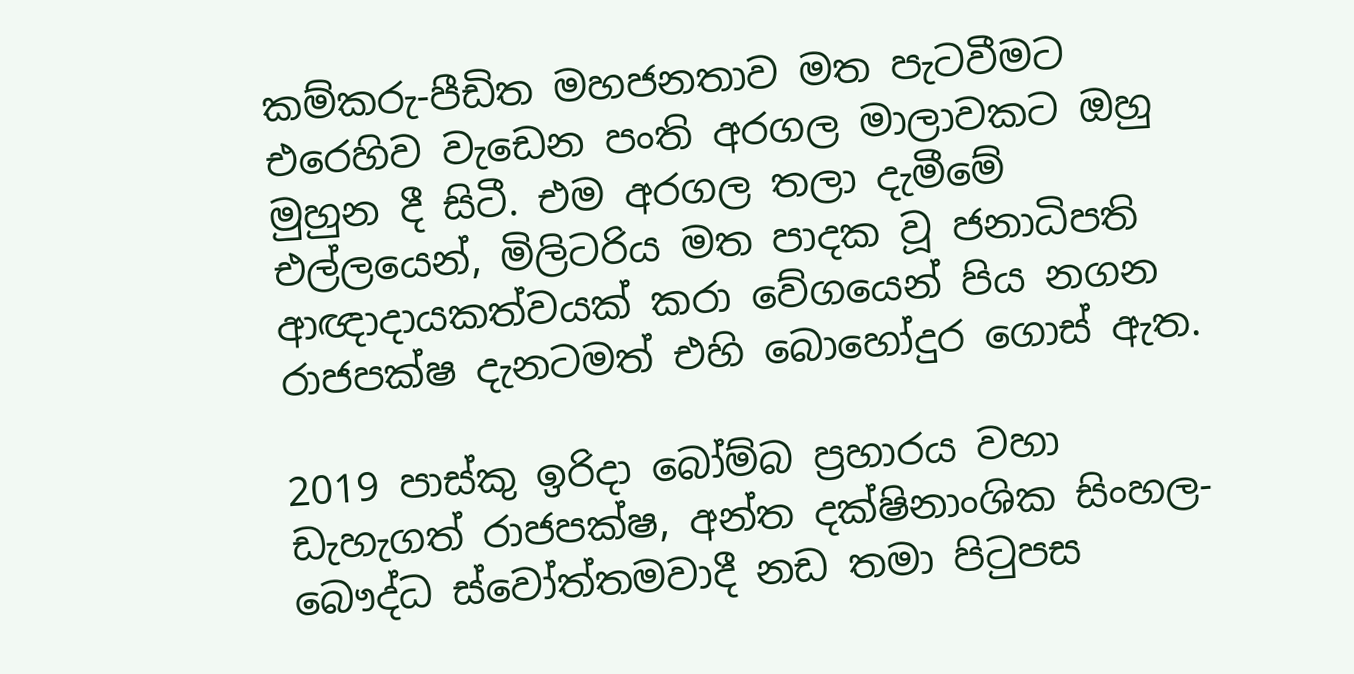කම්කරු-පීඩිත මහජනතාව මත පැටවීමට එරෙහිව වැඩෙන පංති අරගල මාලාවකට ඔහු මුහුන දී සිටී. එම අරගල තලා දැමීමේ එල්ලයෙන්, මිලිටරිය මත පාදක වූ ජනාධිපති ආඥාදායකත්වයක් කරා වේගයෙන් පිය නගන රාජපක්ෂ දැනටමත් එහි බොහෝදුර ගොස් ඇත.

2019 පාස්කු ඉරිදා බෝම්බ ප්‍රහාරය වහා ඩැහැගත් රාජපක්ෂ, අන්ත දක්ෂිනාංශික සිංහල-බෞද්ධ ස්වෝත්තමවාදී නඩ තමා පිටුපස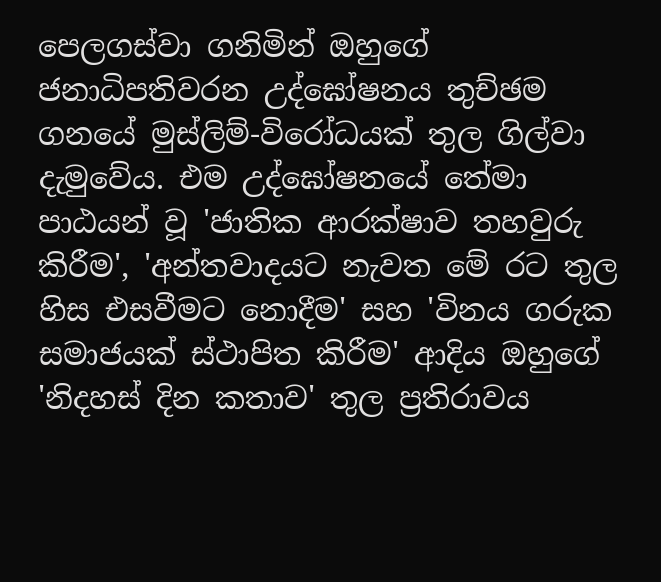පෙලගස්වා ගනිමින් ඔහුගේ ජනාධිපතිවරන උද්ඝෝෂනය තුච්ඡම ගනයේ මුස්ලිම්-විරෝධයක් තුල ගිල්වා දැමුවේය. එම උද්ඝෝෂනයේ තේමා පාඨයන් වූ 'ජාතික ආරක්ෂාව තහවුරු කිරීම', 'අන්තවාදයට නැවත මේ රට තුල හිස එසවීමට නොදීම' සහ 'විනය ගරුක සමාජයක් ස්ථාපිත කිරීම' ආදිය ඔහුගේ 'නිදහස් දින කතාව' තුල ප්‍ර‍තිරාවය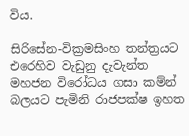විය.

සිරිසේන-වික්‍ර‍මසිංහ තන්ත්‍ර‍යට එරෙහිව වැඩුනු දැවැන්ත මහජන විරෝධය ගසා කම්න් බලයට පැමිනි රාජපක්ෂ ඉහත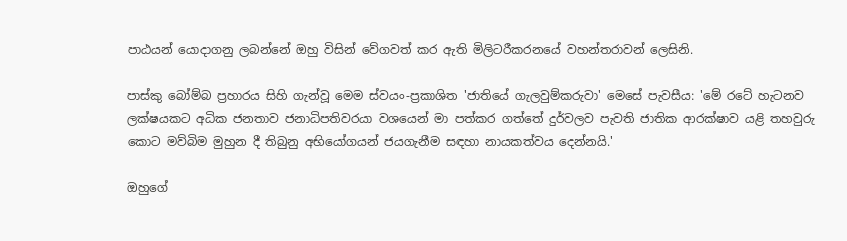පාඨයන් යොදාගනු ලබන්නේ ඔහු විසින් වේගවත් කර ඇති මිලිටරීකරනයේ වහන්තරාවන් ලෙසිනි.

පාස්කු බෝම්බ ප්‍රහාරය සිහි ගැන්වූ මෙම ස්වයං-ප්‍ර‍කාශිත 'ජාතියේ ගැලවුම්කරුවා' මෙසේ පැවසීය: 'මේ රටේ හැටනව ලක්ෂයකට අධික ජනතාව ජනාධිපතිවරයා වශයෙන් මා පත්කර ගත්තේ දුර්වලව පැවති ජාතික ආරක්ෂාව යළි තහවුරු කොට මව්බිම මුහුන දී තිබුනු අභියෝගයන් ජයගැනීම සඳහා නායකත්වය දෙන්නයි.'

ඔහුගේ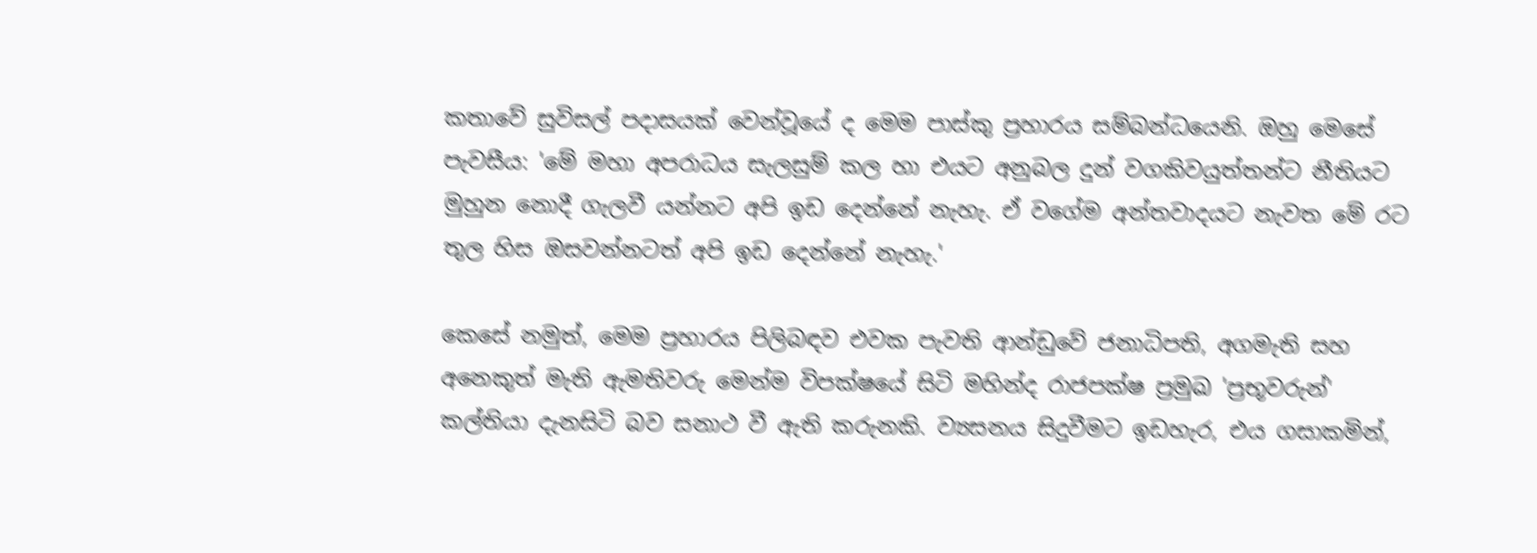කතාවේ සුවිසල් පදාසයක් වෙන්වූයේ ද මෙම පාස්කු ප්‍රහාරය සම්බන්ධයෙනි. ඔහු මෙසේ පැවසීය: 'මේ මහා අපරාධය සැලසුම් කල හා එයට අනුබල දුන් වගකිවයුත්තන්ට නීතියට මුහුන නොදී ගැලවී යන්නට අපි ඉඩ දෙන්නේ නැහැ. ඒ වගේම අන්තවාදයට නැවත මේ රට තුල හිස ඔසවන්නටත් අපි ඉඩ දෙන්නේ නැහැ.'

කෙසේ නමුත්, මෙම ප්‍රහාරය පිලිබඳව එවක පැවති ආන්ඩුවේ ජනාධිපති, අගමැති සහ අනෙකුත් මැති ඇමතිවරු මෙන්ම විපක්ෂයේ සිටි මහින්ද රාජපක්ෂ ප්‍රමුඛ 'ප්‍රභූවරුන්' කල්තියා දැනසිටි බව සනාථ වී ඇති කරුනකි. ව්‍යසනය සිදුවීමට ඉඩහැර, එය ගසාකමින්,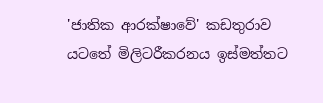'ජාතික ආරක්ෂාවේ' කඩතුරාව යටතේ මිලිටරීකරනය ඉස්මත්තට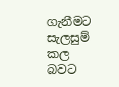ගැනීමට සැලසුම් කල බවට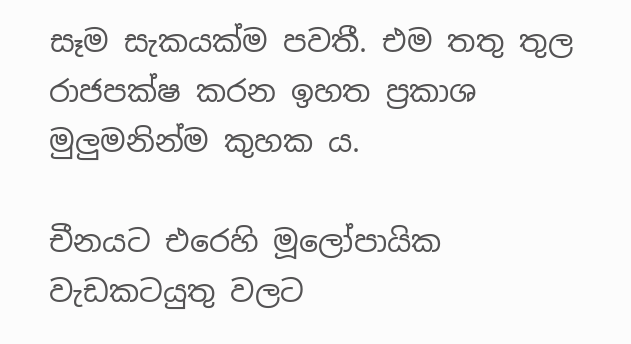සෑම සැකයක්ම පවතී. එම තතු තුල රාජපක්ෂ කරන ඉහත ප්‍රකාශ මුලුමනින්ම කුහක ය.

චීනයට එරෙහි මූලෝපායික වැඩකටයුතු වලට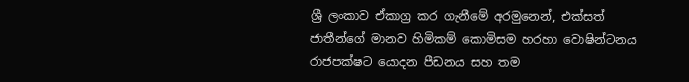ශ්‍රී ලංකාව ඒකාග්‍ර කර ගැනීමේ අරමුනෙන්, එක්සත් ජාතීන්ගේ මානව හිමිකම් කොමිසම හරහා වොෂින්ටනය රාජපක්ෂට යොදන පීඩනය සහ තම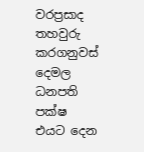වරප්‍රසාද තහවුරු කරගනුවස් දෙමල ධනපති පක්ෂ එයට දෙන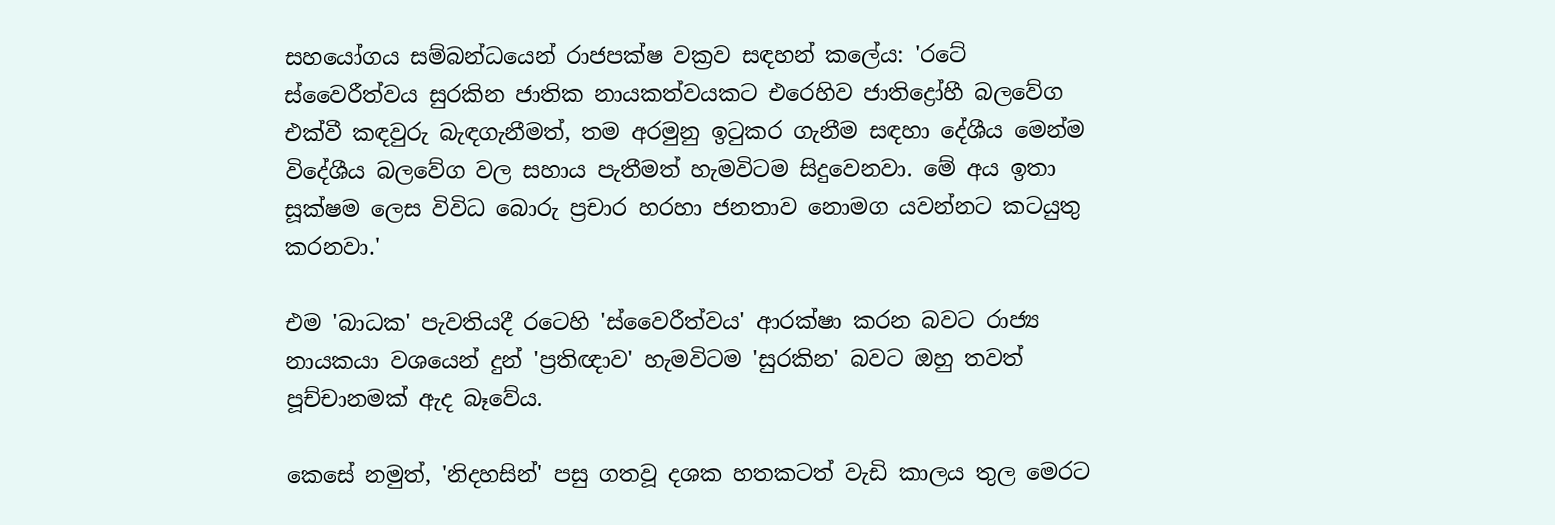සහයෝගය සම්බන්ධයෙන් රාජපක්ෂ වක්‍රව සඳහන් කලේය: 'රටේ ස්වෛරීත්වය සුරකින ජාතික නායකත්වයකට එරෙහිව ජාතිද්‍රෝහී බලවේග එක්වී කඳවුරු බැඳගැනීමත්, තම අරමුනු ඉටුකර ගැනීම සඳහා දේශීය මෙන්ම විදේශීය බලවේග වල සහාය පැතීමත් හැමවිටම සිදුවෙනවා. මේ අය ඉතා සූක්ෂම ලෙස විවිධ බොරු ප්‍රචාර හරහා ජනතාව නොමග යවන්නට කටයුතු කරනවා.'

එම 'බාධක' පැවතියදී රටෙහි 'ස්වෛරීත්වය' ආරක්ෂා කරන බවට රාජ්‍ය නායකයා වශයෙන් දුන් 'ප්‍රතිඥාව' හැමවිටම 'සුරකින' බවට ඔහු තවත් පූච්චානමක් ඇද බෑවේය.

කෙසේ නමුත්, 'නිදහසින්' පසු ගතවූ දශක හතකටත් වැඩි කාලය තුල මෙරට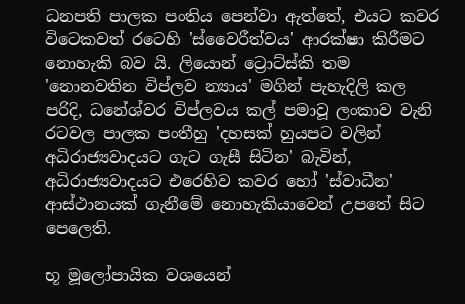ධනපති පාලක පංතිය පෙන්වා ඇත්තේ, එයට කවර විටෙකවත් රටෙහි 'ස්වෛරීත්වය' ආරක්ෂා කිරීමට නොහැකි බව යි. ලියොන් ට්‍රොට්ස්කි තම 'නොනවතින විප්ලව න්‍යාය' මගින් පැහැදිලි කල පරිදි, ධනේශ්වර විප්ලවය කල් පමාවූ ලංකාව වැනි රටවල පාලක පංතීහු 'දහසක් හුයපට වලින් අධිරාජ්‍යවාදයට ගැට ගැසී සිටින' බැවින්, අධිරාජ්‍යවාදයට එරෙහිව කවර හෝ 'ස්වාධීන' ආස්ථානයක් ගැනීමේ නොහැකියාවෙන් උපතේ සිට පෙලෙති.

භූ මූලෝපායික වශයෙන්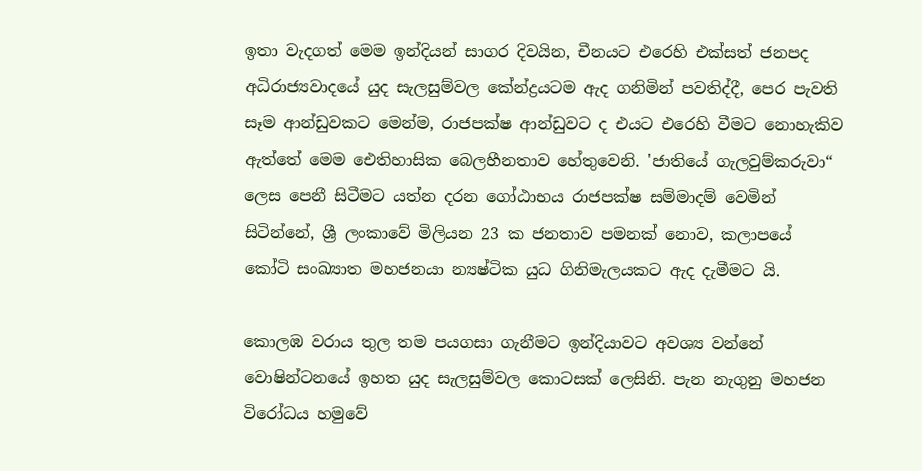ඉතා වැදගත් මෙම ඉන්දියන් සාගර දිවයින, චීනයට එරෙහි එක්සත් ජනපද අධිරාජ්‍යවාදයේ යුද සැලසුම්වල කේන්ද්‍රයටම ඇද ගනිමින් පවතිද්දී, පෙර පැවති සෑම ආන්ඩුවකට මෙන්ම, රාජපක්ෂ ආන්ඩුවට ද එයට එරෙහි වීමට නොහැකිව ඇත්තේ මෙම ඓතිහාසික බෙලහීනතාව හේතුවෙනි. 'ජාතියේ ගැලවුම්කරුවා“ ලෙස පෙනී සිටීමට යත්න දරන ගෝඨාභය රාජපක්ෂ සම්මාදම් වෙමින් සිටින්නේ, ශ්‍රී ලංකාවේ මිලියන 23 ක ජනතාව පමනක් නොව, කලාපයේ කෝටි සංඛ්‍යාත මහජනයා න්‍යෂ්ටික යුධ ගිනිමැලයකට ඇද දැමීමට යි.

කොලඹ වරාය තුල තම පයගසා ගැනීමට ඉන්දියාවට අවශ්‍ය වන්නේ වොෂින්ටනයේ ඉහත යුද සැලසුම්වල කොටසක් ලෙසිනි. පැන නැගුනු මහජන විරෝධය හමුවේ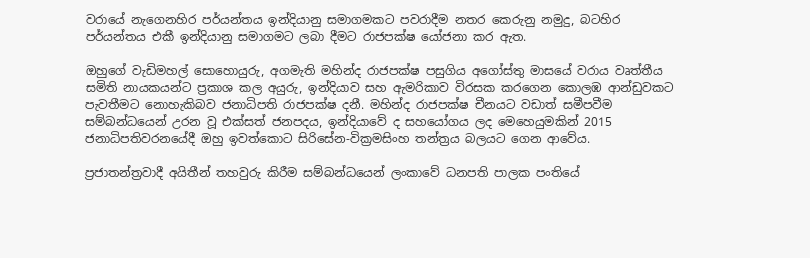වරායේ නැගෙනහිර පර්යන්තය ඉන්දියානු සමාගමකට පවරාදීම නතර කෙරුනු නමුදු, බටහිර පර්යන්තය එකී ඉන්දියානු සමාගමට ලබා දීමට රාජපක්ෂ යෝජනා කර ඇත.

ඔහුගේ වැඩිමහල් සොහොයුරු, අගමැති මහින්ද රාජපක්ෂ පසුගිය අගෝස්තු මාසයේ වරාය වෘත්තීය සමිති නායකයන්ට ප්‍රකාශ කල අයුරු, ඉන්දියාව සහ ඇමරිකාව විරසක කරගෙන කොලඹ ආන්ඩුවකට පැවතීමට නොහැකිබව ජනාධිපති රාජපක්ෂ දනී. මහින්ද රාජපක්ෂ චීනයට වඩාත් සමීපවීම සම්බන්ධයෙන් උරන වූ එක්සත් ජනපදය, ඉන්දියාවේ ද සහයෝගය ලද මෙහෙයුමකින් 2015 ජනාධිපතිවරනයේදී ඔහු ඉවත්කොට සිරිසේන-වික්‍රමසිංහ තන්ත්‍රය බලයට ගෙන ආවේය.

ප්‍රජාතන්ත්‍රවාදී අයිතීන් තහවුරු කිරීම සම්බන්ධයෙන් ලංකාවේ ධනපති පාලක පංතියේ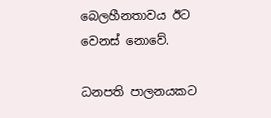බෙලහීනතාවය ඊට වෙනස් නොවේ.

ධනපති පාලනයකට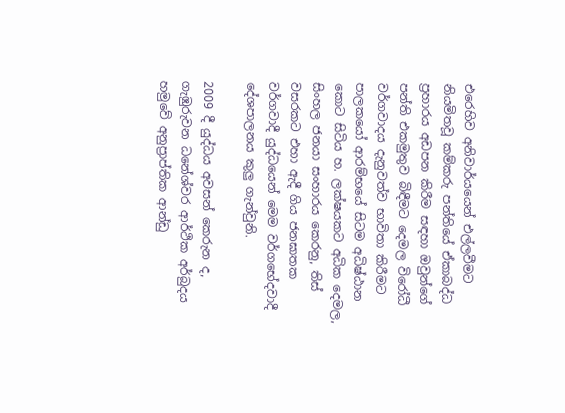එරෙහිව අනිවාර්යයෙන් එල්ලවීමට නියමිතවූ කම්කරු පන්තියේ ඒකාබද්ධ ප්‍රහාරය අඩපන කිරීම සඳහා ඔවුන්ගේ පන්ති එකමුතුව බිඳීමට දෙමල විරෝධී වර්ගවාදය දැනුවත්ව භාවිතා කිරීමට පාලකයෝ ආරම්භයේ සිටම අධිෂ්ඨාන කොට සිටිය හ. ලක්ෂයකට අධික දෙමල, සිංහල ජනයා සංහාරය කෙරනු, තිස් වසරකට එහා ඇදී ගිය ජනඝාතක වර්ගවාදී යුද්ධයෙන් මෙම වර්ගභේදවාදී දේශපාලනය කුලු ගැන්වුනි.

2009 දී යුද්ධය අවසන් කෙරුන ද, ගැඹුරුවන ධනේශ්වර ආර්ථික අර්බුදය හමුවේ අනුප්‍රාප්තික ආන්ඩු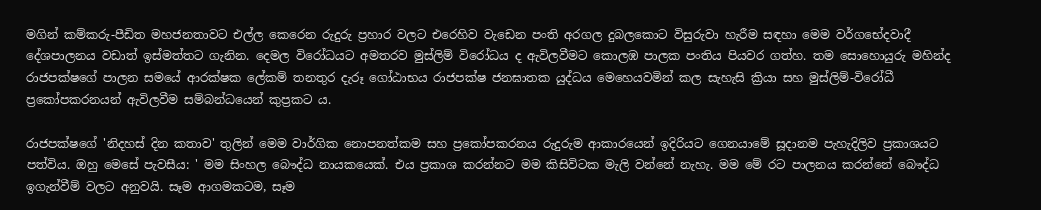මගින් කම්කරු-පීඩිත මහජනතාවට එල්ල කෙරෙන රුදුරු ප්‍රහාර වලට එරෙහිව වැඩෙන පංති අරගල දුබලකොට විසුරුවා හැරීම සඳහා මෙම වර්ගභේදවාදී දේශපාලනය වඩාත් ඉස්මත්තට ගැනින. දෙමල විරෝධයට අමතරව මුස්ලිම් විරෝධය ද ඇවිලවීමට කොලඹ පාලක පංතිය පියවර ගත්හ. තම සොහොයුරු මහින්ද රාජපක්ෂගේ පාලන සමයේ ආරක්ෂක ලේකම් තනතුර දැරූ ගෝඨාභය රාජපක්ෂ ජනඝාතක යුද්ධය මෙහෙයවමින් කල සැහැසි ක්‍රියා සහ මුස්ලිම්-විරෝධී ප්‍රකෝපකරනයන් ඇවිලවීම සම්බන්ධයෙන් කුප්‍රකට ය.

රාජපක්ෂගේ 'නිදහස් දින කතාව' තුලින් මෙම වාර්ගික නොපනත්කම සහ ප්‍රකෝපකරනය රුදුරුම ආකාරයෙන් ඉදිරියට ගෙනයාමේ සූදානම පැහැදිලිව ප්‍රකාශයට පත්විය. ඔහු මෙසේ පැවසීය: ' මම සිංහල බෞද්ධ නායකයෙක්. එය ප්‍රකාශ කරන්නට මම කිසිවිටක මැලි වන්නේ නැහැ. මම මේ රට පාලනය කරන්නේ බෞද්ධ ඉගැන්වීම් වලට අනුවයි. සෑම ආගමකටම, සෑම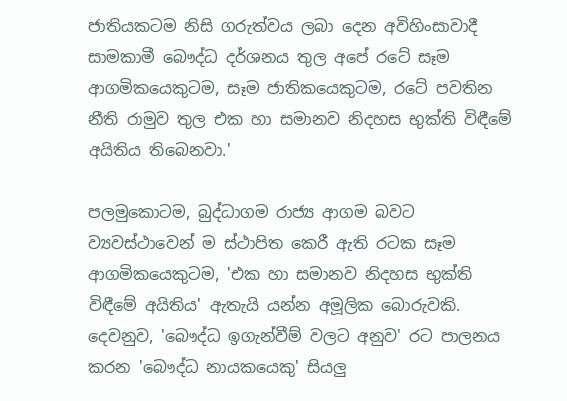ජාතියකටම නිසි ගරුත්වය ලබා දෙන අවිහිංසාවාදී සාමකාමී බෞද්ධ දර්ශනය තුල අපේ රටේ සෑම ආගමිකයෙකුටම, සෑම ජාතිකයෙකුටම, රටේ පවතින නීති රාමුව තුල එක හා සමානව නිදහස භුක්ති විඳීමේ අයිතිය තිබෙනවා.'

පලමුකොටම, බුද්ධාගම රාජ්‍ය ආගම බවට ව්‍යවස්ථාවෙන් ම ස්ථාපිත කෙරී ඇති රටක සෑම ආගමිකයෙකුටම, 'එක හා සමානව නිදහස භුක්ති විඳීමේ අයිතිය' ඇතැයි යන්න අමූලික බොරුවකි. දෙවනුව, 'බෞද්ධ ඉගැන්වීම් වලට අනුව' රට පාලනය කරන 'බෞද්ධ නායකයෙකු' සියලු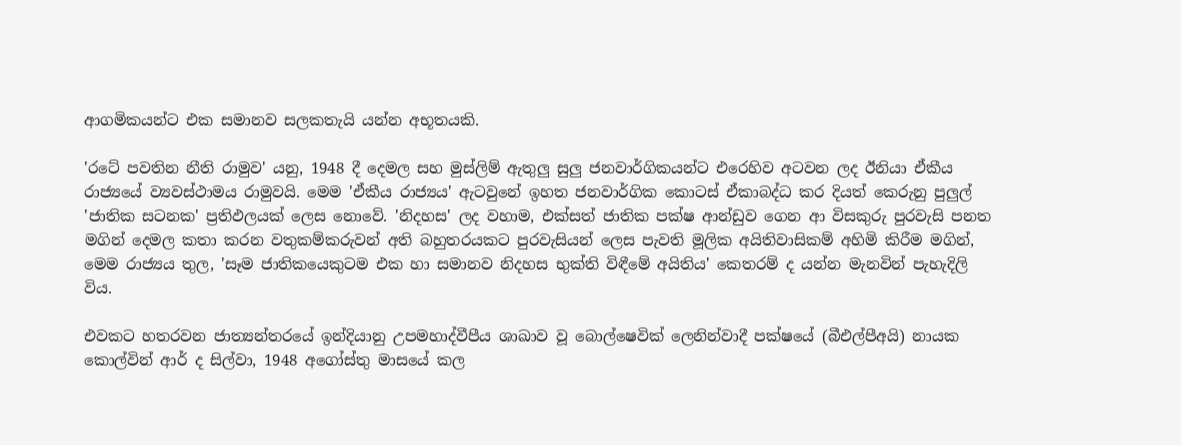ආගමිකයන්ට එක සමානව සලකතැයි යන්න අභූතයකි.

'රටේ පවතින නීති රාමුව' යනු, 1948 දී දෙමල සහ මුස්ලිම් ඇතුලු සුලු ජනවාර්ගිකයන්ට එරෙහිව අටවන ලද ඊනියා ඒකීය රාජ්‍යයේ ව්‍යවස්ථාමය රාමුවයි. මෙම 'ඒකීය රාජ්‍යය' ඇටවුනේ ඉහත ජනවාර්ගික කොටස් ඒකාබද්ධ කර දියත් කෙරුනු පුලුල් 'ජාතික සටනක' ප්‍රතිඵලයක් ලෙස නොවේ. 'නිදහස' ලද වහාම, එක්සත් ජාතික පක්ෂ ආන්ඩුව ගෙන ආ විසකුරු පුරවැසි පනත මගින් දෙමල කතා කරන වතුකම්කරුවන් අති බහුතරයකට පුරවැසියන් ලෙස පැවති මූලික අයිතිවාසිකම් අහිමි කිරීම මගින්, මෙම රාජ්‍යය තුල, 'සෑම ජාතිකයෙකුටම එක හා සමානව නිදහස භුක්ති විඳීමේ අයිතිය' කෙතරම් ද යන්න මැනවින් පැහැදිලි විය.

එවකට හතරවන ජාත්‍යන්තරයේ ඉන්දියානු උපමහාද්වීපීය ශාඛාව වූ බොල්ෂෙවික් ලෙනින්වාදී පක්ෂයේ (බීඑල්පීඅයි) නායක කොල්වින් ආර් ද සිල්වා, 1948 අගෝස්තු මාසයේ කල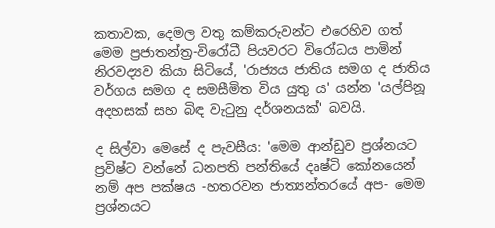කතාවක, දෙමල වතු කම්කරුවන්ට එරෙහිව ගත් මෙම ප්‍රජාතන්ත්‍ර-විරෝධී පියවරට විරෝධය පාමින් නිරවද්‍යව කියා සිටියේ, 'රාජ්‍යය ජාතිය සමග ද ජාතිය වර්ගය සමග ද සමසීමිත විය යුතු ය' යන්න 'යල්පිනූ අදහසක් සහ බිඳ වැටුනු දර්ශනයක්' බවයි.

ද සිල්වා මෙසේ ද පැවසීය: 'මෙම ආන්ඩුව ප්‍රශ්නයට ප්‍රවිෂ්ට වන්නේ ධනපති පන්තියේ දෘෂ්ටි කෝනයෙන් නම් අප පක්ෂය -හතරවන ජාත්‍යන්තරයේ අප- මෙම ප්‍රශ්නයට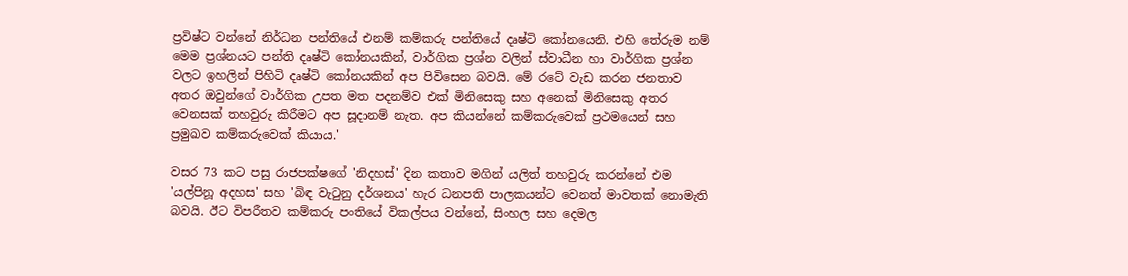ප්‍රවිෂ්ට වන්නේ නිර්ධන පන්තියේ එනම් කම්කරු පන්තියේ දෘෂ්ටි කෝනයෙනි. එහි තේරුම නම් මෙම ප්‍රශ්නයට පන්ති දෘෂ්ටි කෝනයකින්, වාර්ගික ප්‍රශ්න වලින් ස්වාධීන හා වාර්ගික ප්‍රශ්න වලට ඉහලින් පිහිටි දෘෂ්ටි කෝනයකින් අප පිවිසෙන බවයි. මේ රටේ වැඩ කරන ජනතාව අතර ඔවුන්ගේ වාර්ගික උපත මත පදනම්ව එක් මිනිසෙකු සහ අනෙක් මිනිසෙකු අතර වෙනසක් තහවුරු කිරීමට අප සූදානම් නැත. අප කියන්නේ කම්කරුවෙක් ප්‍රථමයෙන් සහ ප්‍රමුඛව කම්කරුවෙක් කියාය.'

වසර 73 කට පසු රාජපක්ෂගේ 'නිදහස්' දින කතාව මගින් යලිත් තහවුරු කරන්නේ එම 'යල්පිනූ අදහස' සහ 'බිඳ වැටුනු දර්ශනය' හැර ධනපති පාලකයන්ට වෙනත් මාවතක් නොමැති බවයි. ඊට විපරීතව කම්කරු පංතියේ විකල්පය වන්නේ, සිංහල සහ දෙමල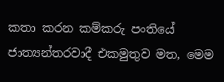කතා කරන කම්කරු පංතියේ ජාත්‍යන්තරවාදී එකමුතුව මත, මෙම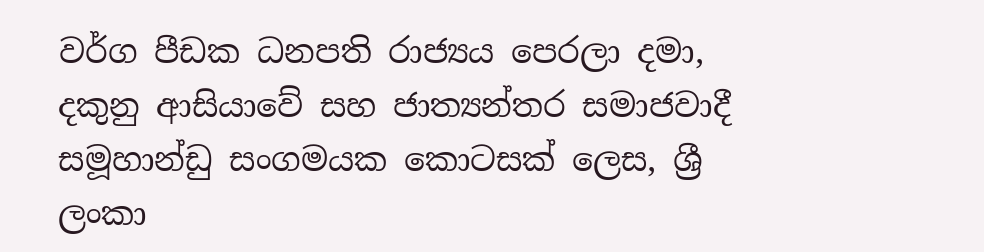වර්ග පීඩක ධනපති රාජ්‍යය පෙරලා දමා, දකුනු ආසියාවේ සහ ජාත්‍යන්තර සමාජවාදී සමූහාන්ඩු සංගමයක කොටසක් ලෙස, ශ්‍රී ලංකා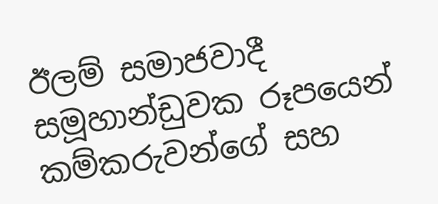ඊලම් සමාජවාදී සමූහාන්ඩුවක රූපයෙන් කම්කරුවන්ගේ සහ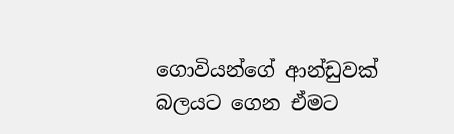ගොවියන්ගේ ආන්ඩුවක් බලයට ගෙන ඒමට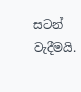සටන් වැදීමයි.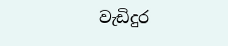වැඩිදුර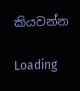කියවන්න

Loading